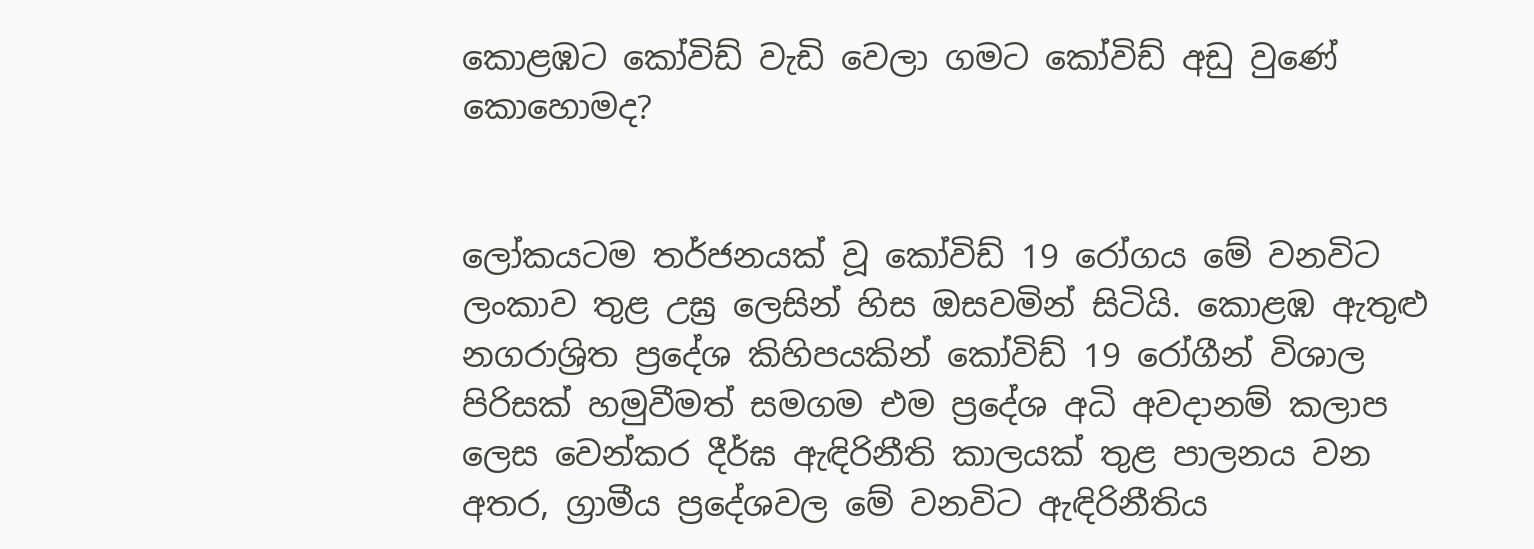කොළඹට කෝවිඩ් වැඩි වෙලා ගමට කෝවිඩ් අඩු වුණේ කොහොමද?


ලෝකයටම තර්ජනයක් වූ කෝවිඩ් 19 රෝගය මේ වනවිට ලංකාව තුළ උඝ්‍ර ලෙසින් හිස ඔසවමින් සිටියි. කොළඹ ඇතුළු නගරාශ්‍රිත ප්‍රදේශ කිහිපයකින් කෝවිඩ් 19 රෝගීන් විශාල පිරිසක් හමුවීමත් සමගම එම ප්‍රදේශ අධි අවදානම් කලාප ලෙස වෙන්කර දීර්ඝ ඇඳිරිනීති කාලයක් තුළ පාලනය වන අතර, ග්‍රාමීය ප්‍රදේශවල මේ වනවිට ඇඳිරිනීතිය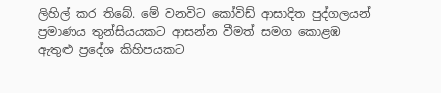ලිහිල් කර තිබේ. මේ වනවිට කෝවිඩ් ආසාදිත පුද්ගලයන් ප්‍රමාණය තුන්සියයකට ආසන්න වීමත් සමග කොළඹ ඇතුළු ප්‍රදේශ කිහිපයකට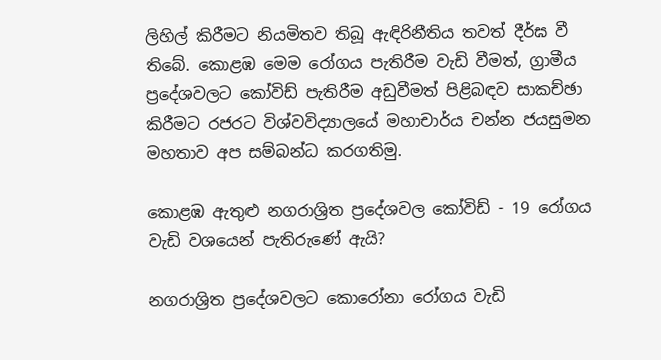ලිහිල් කිරීමට නියමිතව තිබූ ඇඳිරිනීතිය තවත් දීර්ඝ වී තිබේ. කොළඹ මෙම රෝගය පැතිරීම වැඩි වීමත්, ග්‍රාමීය ප්‍රදේශවලට කෝවිඩ් පැතිරීම අඩුවීමත් පිළිබඳව සාකච්ඡා කිරීමට රජරට විශ්වවිද්‍යාලයේ මහාචාර්ය චන්න ජයසුමන මහතාව අප සම්බන්ධ කරගතිමු.

කොළඹ ඇතුළු නගරාශ්‍රිත ප්‍රදේශවල කෝවිඩ් - 19 රෝගය වැඩි වශයෙන් පැතිරුණේ ඇයි?

නගරාශ්‍රිත ප්‍රදේශවලට කොරෝනා රෝගය වැඩි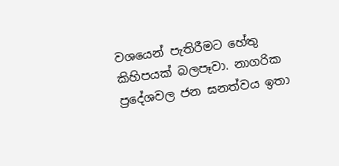වශයෙන් පැතිරීමට හේතු කිහිපයක් බලපෑවා. නාගරික ප්‍රදේශවල ජන ඝනත්වය ඉතා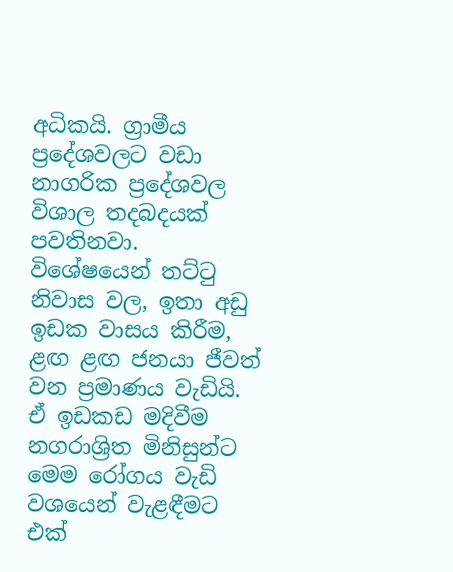අධිකයි. ග්‍රාමීය ප්‍රදේශවලට වඩා නාගරික ප්‍රදේශවල විශාල තදබදයක් පවතිනවා. විශේෂයෙන් තට්ටු නිවාස වල, ඉතා අඩු ඉඩක වාසය කිරීම, ළඟ ළඟ ජනයා ජීවත් වන ප්‍රමාණය වැඩියි. ඒ ඉඩකඩ මදිවීම නගරාශ්‍රිත මිනිසුන්ට මෙම රෝගය වැඩි වශයෙන් වැළඳීමට එක්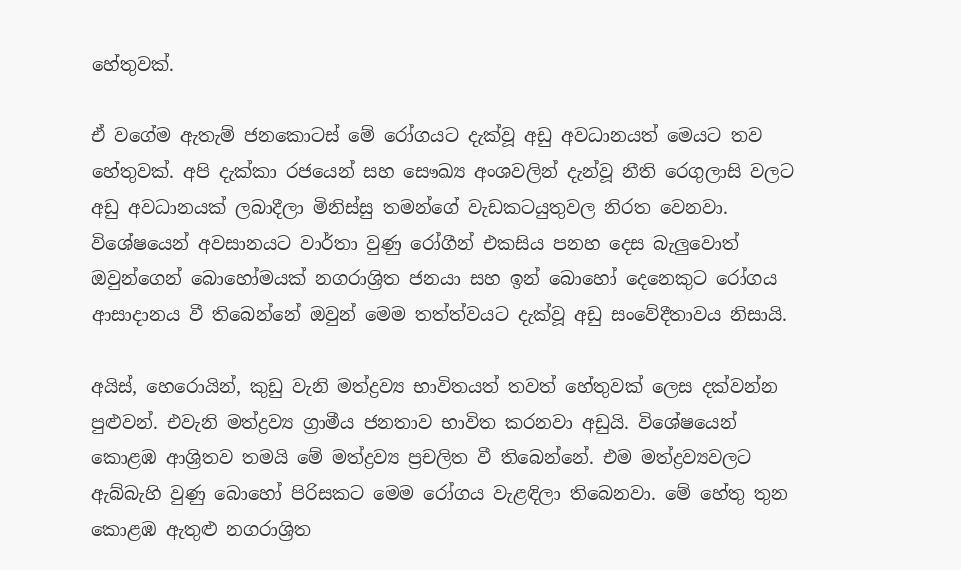හේතුවක්.

ඒ වගේම ඇතැම් ජනකොටස් මේ රෝගයට දැක්වූ අඩු අවධානයත් මෙයට තව හේතුවක්. අපි දැක්කා රජයෙන් සහ සෞඛ්‍ය අංශවලින් දැන්වූ නීති රෙගුලාසි වලට අඩු අවධානයක් ලබාදීලා මිනිස්සු තමන්ගේ වැඩකටයුතුවල නිරත වෙනවා. විශේෂයෙන් අවසානයට වාර්තා වුණු රෝගීන් එකසිය පනහ දෙස බැලුවොත් ඔවුන්ගෙන් බොහෝමයක් නගරාශ්‍රිත ජනයා සහ ඉන් බොහෝ දෙනෙකුට රෝගය ආසාදානය වී තිබෙන්නේ ඔවුන් මෙම තත්ත්වයට දැක්වූ අඩු සංවේදීතාවය නිසායි.

අයිස්, හෙරොයින්, කුඩු වැනි මත්ද්‍රව්‍ය භාවිතයත් තවත් හේතුවක් ලෙස දක්වන්න පුළුවන්. එවැනි මත්ද්‍රව්‍ය ග්‍රාමීය ජනතාව භාවිත කරනවා අඩුයි. විශේෂයෙන් කොළඹ ආශ්‍රිතව තමයි මේ මත්ද්‍රව්‍ය ප්‍රචලිත වී තිබෙන්නේ. එම මත්ද්‍රව්‍යවලට ඇබ්බැහි වුණු බොහෝ පිරිසකට මෙම රෝගය වැළඳිලා තිබෙනවා. මේ හේතු තුන කොළඹ ඇතුළු නගරාශ්‍රිත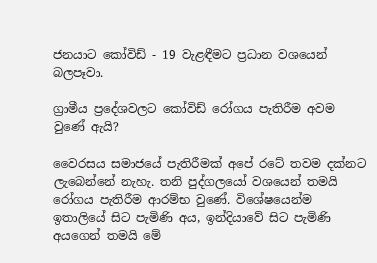ජනයාට කෝවිඩ් - 19 වැළඳීමට ප්‍රධාන වශයෙන් බලපෑවා.

ග්‍රාමීය ප්‍රදේශවලට කෝවිඩ් රෝගය පැතිරීම අවම වුණේ ඇයි?

වෛරසය සමාජයේ පැතිරීමක් අපේ රටේ තවම දක්නට ලැබෙන්නේ නැහැ. තනි පුද්ගලයෝ වශයෙන් තමයි රෝගය පැතිරීම ආරම්භ වු‍ණේ. විශේෂයෙන්ම ඉතාලියේ සිට පැමිණි අය, ඉන්දියාවේ සිට පැමිණි අයගෙන් තමයි මේ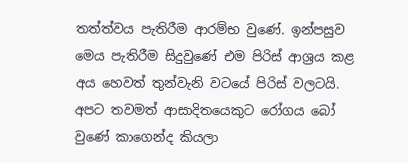තත්ත්වය පැතිරීම ආරම්භ වුණේ. ඉන්පසුව මෙය පැතිරීම සිදුවුණේ එම පිරිස් ආශ්‍රය කළ අය හෙවත් තුන්වැනි වටයේ පිරිස් වලටයි. අපට තවමත් ආසාදිතයෙකුට රෝගය බෝ වුණේ කාගෙන්ද කියලා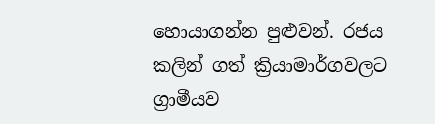හොයාගන්න පුළුවන්. රජය කලින් ගත් ක්‍රියාමාර්ගවලට ග්‍රාමීයව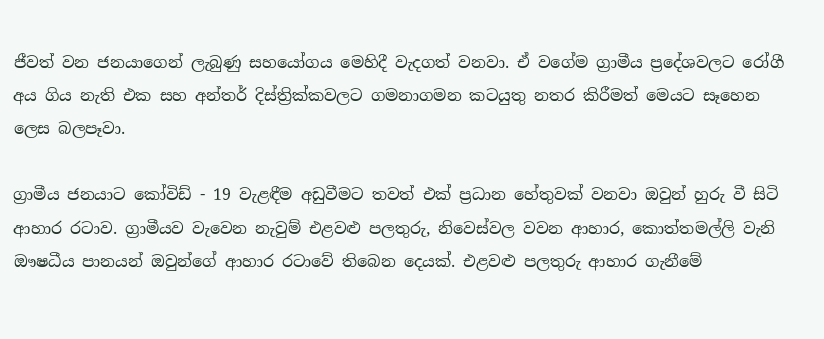ජීවත් වන ජනයාගෙන් ලැබුණු සහයෝගය මෙහිදී වැදගත් වනවා. ඒ වගේම ග්‍රාමීය ප්‍රදේශවලට රෝගී අය ගිය නැති එක සහ අන්තර් දිස්ත්‍රික්කවලට ගමනාගමන කටයුතු නතර කිරීමත් මෙයට සෑහෙන ලෙස බලපෑවා.

ග්‍රාමීය ජනයාට කෝවිඩ් - 19 වැළඳීම අඩුවීමට තවත් එක් ප්‍රධාන හේතුවක් වනවා ඔවුන් හුරු වී සිටි ආහාර රටාව. ග්‍රාමීයව වැවෙන නැවුම් එළවළු පලතුරු, නිවෙස්වල වවන ආහාර, කොත්තමල්ලි වැනි ඖෂධීය පානයන් ඔවුන්ගේ ආහාර රටාවේ තිබෙන දෙයක්. එළවළු පලතුරු ආහාර ගැනීමේ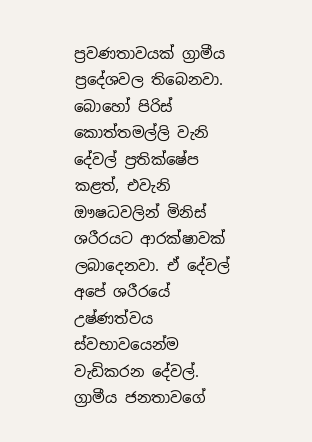ප්‍රවණතාවයක් ග්‍රාමීය ප්‍රදේශවල තිබෙනවා. බොහෝ පිරිස් කොත්තමල්ලි වැනි දේවල් ප්‍රතික්ෂේප කළත්, එවැනි ඖෂධවලින් මිනිස් ශරීරයට ආරක්ෂාවක් ලබාදෙනවා. ඒ දේවල් අපේ ශරීරයේ උෂ්ණත්වය ස්වභාවයෙන්ම වැඩිකරන දේවල්. ග්‍රාමීය ජනතාවගේ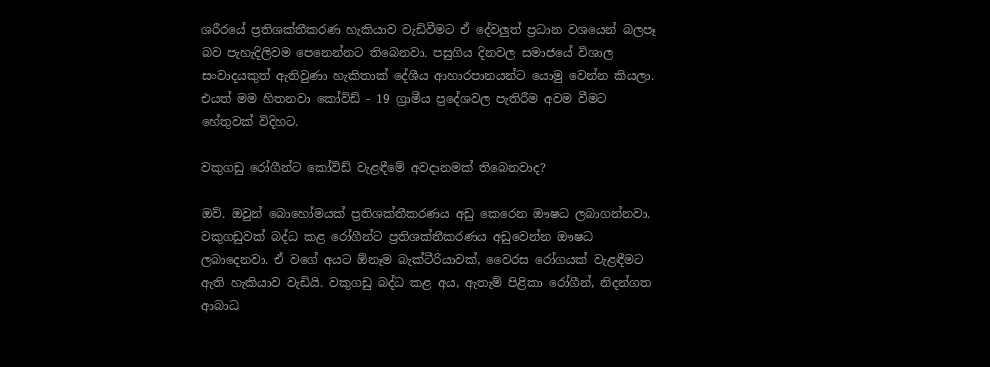ශරීරයේ ප්‍රතිශක්තීකරණ හැකියාව වැඩිවීමට ඒ දේවලුත් ප්‍රධාන වශයෙන් බලපෑ බව පැහැදිලිවම පෙනෙන්නට තිබෙනවා. පසුගිය දිනවල සමාජයේ විශාල සංවාදයකුත් ඇතිවුණා හැකිතාක් දේශීය ආහාරපානයන්ට යොමු වෙන්න කියලා. එයත් මම හිතනවා කෝවිඩ් - 19 ග්‍රාමීය ප්‍රදේශවල පැතිරීම අවම වීමට හේතුවක් විදිහට.

වකුගඩු රෝගීන්ට කෝවිඩ් වැළඳීමේ අවදානමක් තිබෙනවාද?

ඔව්. ඔවුන් බොහෝමයක් ප්‍රතිශක්තීකරණය අඩු කෙරෙන ඖෂධ ලබාගන්නවා. වකුගඩුවක් බද්ධ කළ රෝගීන්ට ප්‍රතිශක්තීකරණය අඩුවෙන්න ඖෂධ ලබාදෙනවා. ඒ වගේ අයට ඕනෑම බැක්ටීරියාවක්, වෛරස රෝගයක් වැළඳීමට ඇති හැකියාව වැඩියි. වකුගඩු බද්ධ කළ අය, ඇතැම් පිළිකා රෝගීන්, නිදන්ගත ආබාධ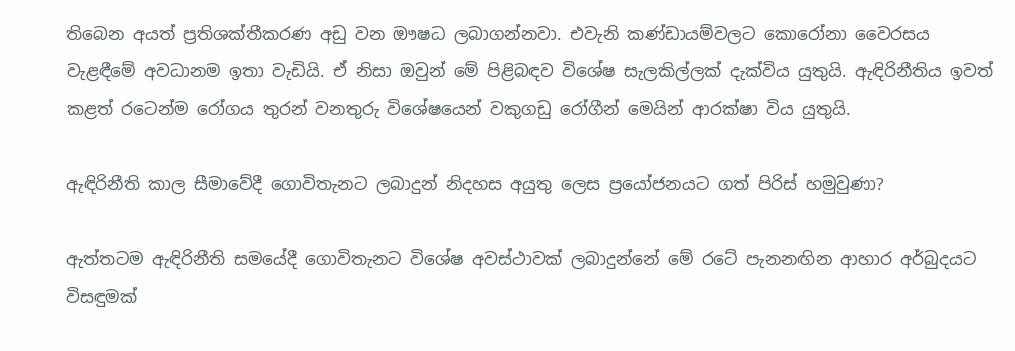තිබෙන අයත් ප්‍රතිශක්තීකරණ අඩු වන ඖෂධ ලබාගන්නවා. එවැනි කණ්ඩායම්වලට කොරෝනා වෛරසය වැළඳීමේ අවධානම ඉතා වැඩියි. ඒ නිසා ඔවුන් මේ පිළිබඳව විශේෂ සැලකිල්ලක් දැක්විය යුතුයි. ඇඳිරිනීතිය ඉවත් කළත් රටෙන්ම රෝගය තුරන් වනතුරු විශේෂයෙන් වකුගඩු රෝගීන් මෙයින් ආරක්ෂා විය යුතුයි.

ඇඳිරිනීති කාල සීමාවේදී ගොවිතැනට ලබාදුන් නිදහස අයුතු ලෙස ප්‍රයෝජනයට ගත් පිරිස් හමුවුණා?

ඇත්තටම ඇඳිරිනීති සමයේදී ගොවිතැනට විශේෂ අවස්ථාවක් ලබාදුන්නේ මේ රටේ පැනනඟින ආහාර අර්බුදයට විසඳුමක්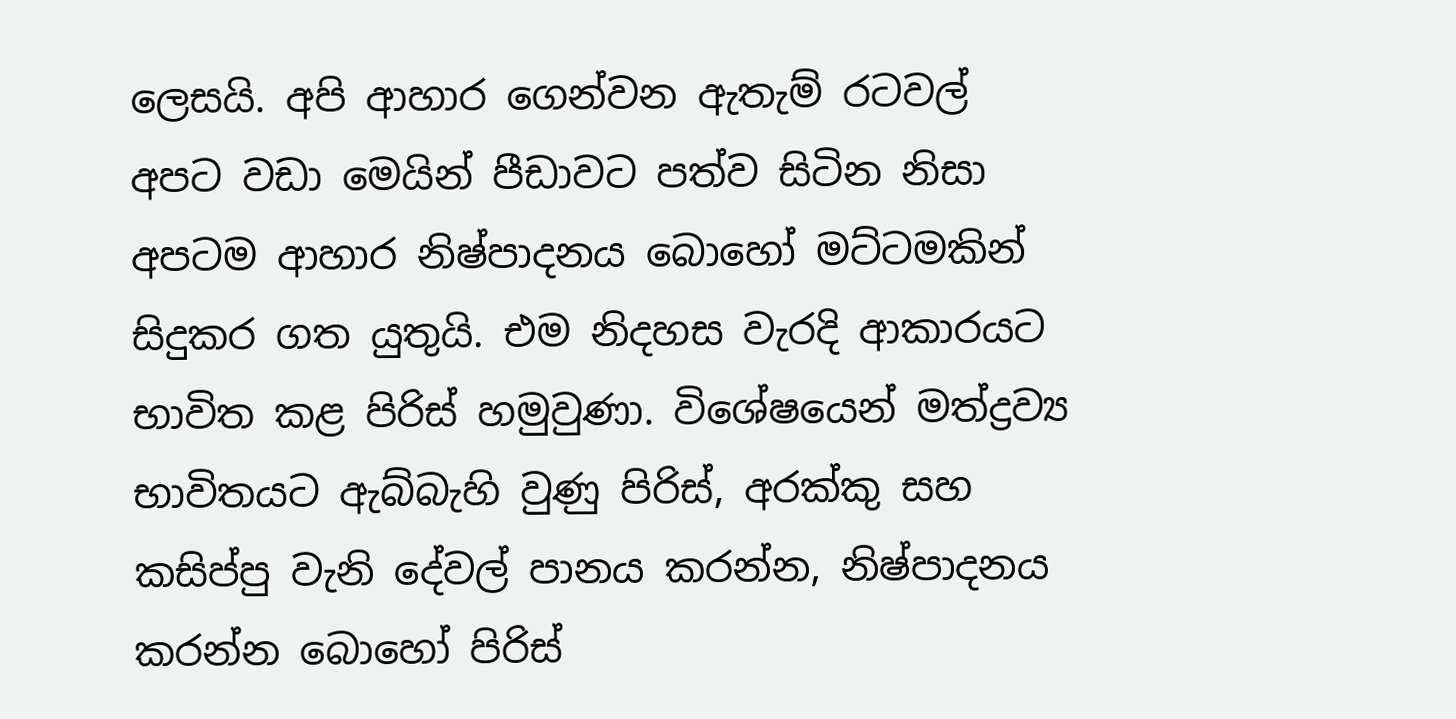ලෙසයි. අපි ආහාර ගෙන්වන ඇතැම් රටවල් අපට වඩා මෙයින් පීඩාවට පත්ව සිටින නිසා අපටම ආහාර නිෂ්පාදනය බොහෝ මට්ටමකින් සිදුකර ගත යුතුයි. එම නිදහස වැරදි ආකාරයට භාවිත කළ පිරිස් හමුවුණා. විශේෂයෙන් මත්ද්‍රව්‍ය භාවිතයට ඇබ්බැහි වුණු පිරිස්, අරක්කු සහ කසිප්පු වැනි දේවල් පානය කරන්න, නිෂ්පාදනය කරන්න බොහෝ පිරිස්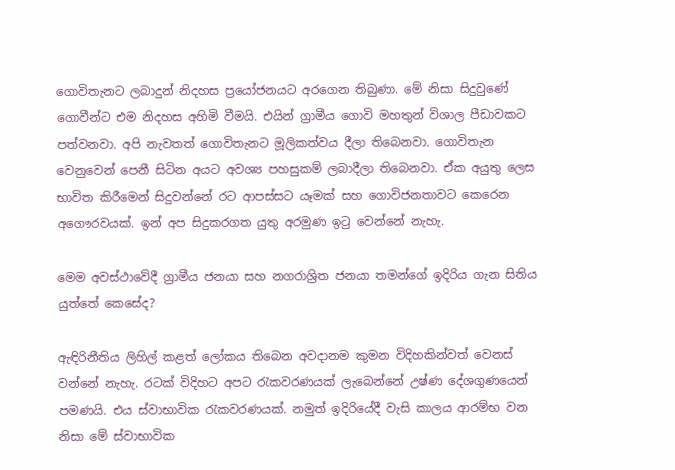ගොවිතැනට ලබාදුන් නිදහස ප්‍රයෝජනයට අරගෙන තිබුණා. මේ නිසා සිදුවුණේ ගොවීන්ට එම නිදහස අහිමි වීමයි. එයින් ග්‍රාමීය ගොවි මහතුන් විශාල පීඩාවකට පත්වනවා. අපි නැවතත් ගොවිතැනට මූලිකත්වය දීලා තිබෙනවා. ගොවිතැන වෙනුවෙන් පෙනී සිටින අයට අවශ්‍ය පහසුකම් ලබාදීලා තිබෙනවා. ඒක අයුතු ලෙස භාවිත කිරීමෙන් සිදුවන්නේ රට ආපස්සට යෑමක් සහ ගොවිජනතාවට කෙරෙන අගෞරවයක්. ඉන් අප සිදුකරගත යුතු අරමුණ ඉටු වෙන්නේ නැහැ.

මෙම අවස්ථාවේදී ග්‍රාමීය ජනයා සහ නගරාශ්‍රිත ජනයා තමන්ගේ ඉදිරිය ගැන සිතිය යුත්තේ කෙසේද?

ඇඳිරිනීතිය ලිහිල් කළත් ලෝකය තිබෙන අවදානම කුමන විදිහකින්වත් වෙනස් වන්නේ නැහැ. රටක් විදිහට අපට රැකවරණයක් ලැබෙන්නේ උෂ්ණ දේශගුණයෙන් පමණයි. එය ස්වාභාවික රැකවරණයක්. නමුත් ඉදිරියේදී වැසි කාලය ආරම්භ වන නිසා මේ ස්වාභාවික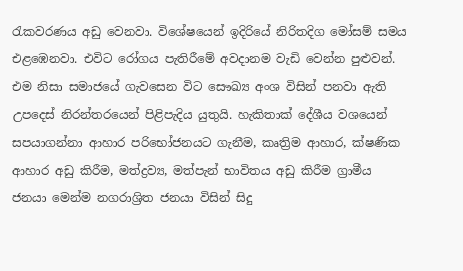රැකවරණය අඩු වෙනවා. විශේෂයෙන් ඉදිරියේ නිරිතදිග මෝසම් සමය එළඹෙනවා. එවිට රෝගය පැතිරීමේ අවදානම වැඩි වෙන්න පුළුවන්. එම නිසා සමාජයේ ගැවසෙන විට සෞඛ්‍ය අංශ විසින් පනවා ඇති උපදෙස් නිරන්තරයෙන් පිළිපැදිය යුතුයි. හැකිතාක් දේශීය වශයෙන් සපයාගන්නා ආහාර පරිභෝජනයට ගැනීම, කෘත්‍රිම ආහාර, ක්ෂණික ආහාර අඩු කිරීම, මත්ද්‍රව්‍ය, මත්පැන් භාවිතය අඩු කිරීම ග්‍රාමීය ජනයා මෙන්ම නගරාශ්‍රිත ජනයා විසින් සිදු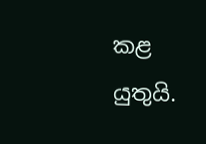කළ යුතුයි.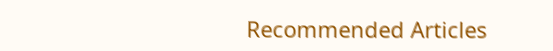Recommended Articles